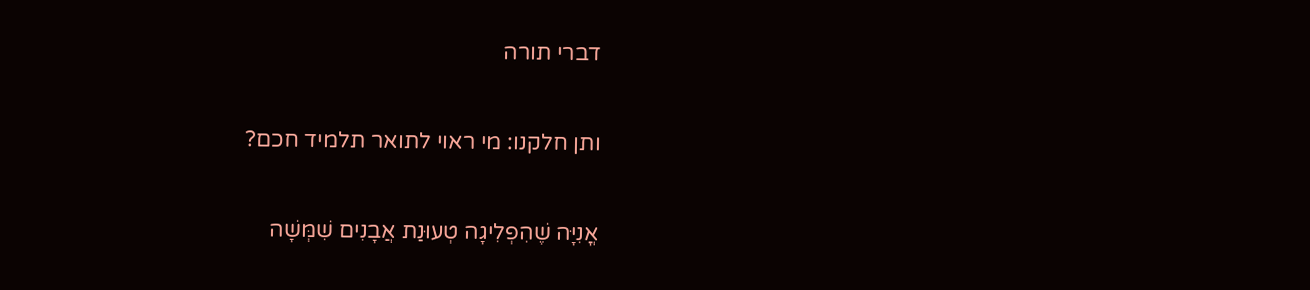דברי תורה

ותן חלקנו: מי ראוי לתואר תלמיד חכם?

אֳנִיָּה שֶׁהִפְלִיגָה טְעוּנַת אֲבָנִים שִׁמְּשָׁה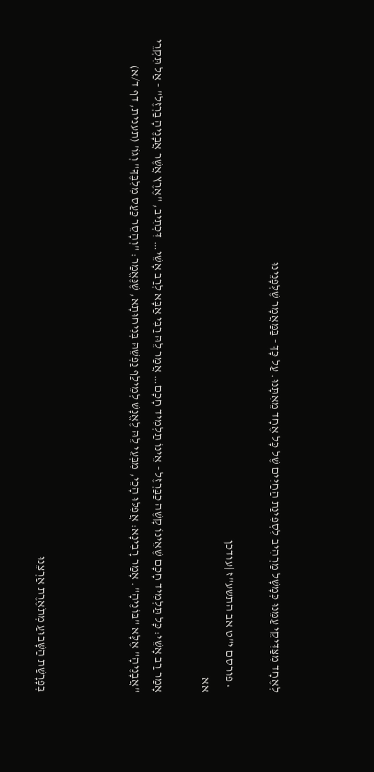לְאֶחָד מִצַּדִּיקֵי עַמֵּנוּ כְּמָשָׁל מַרְהִיב לִסְפִינַת הַחַיִּים שֶׁל כָּל אֶחָד מֵאִתָּנוּ. עַל כָּךְ - בַּמַּאֲמָר שֶׁלְּפָנֵינוּ

  • פורסם י"ט אב התשע"ז |עודכן
אא

אָמַר רַב אָשֵׁי: כָּל תַּלְמִיד חָכָם שֶׁאֵינוֹ קָשֶׁה כַבַּרְזֶל - אֵינוֹ תַלְמִיד חָכָם… אֲמַר לֵהּ רַבִּי אַבָּא לְרַב אָשֵׁי… דִּכְתִיב, "אֶרֶץ אֲשֶׁר אֲבָנֶיהָ בַרְזֶל" - אַל תִּקְרֵי "אֲבָנֶיהָ" אֶלָּא "בּוֹנֶיהָ". אָמַר רָבִינָא: אֲפִלּוּ הָכֵי, מִבְּעֵי לֵהּ לֶאֱנָשׁ לְמֵילַף נַפְשֵׁהּ בְּנִיחוּתָא, שֶׁנֶּאֱמַר: "וְהָסֵר כַּעַס מִלִּבֶּךָ" וְגוֹ' (תענית, דף ד/א)



בְּפָרָשַׁת הַשָּׁבוּעַ מְתֹאֶרֶת אַרְצֵנוּ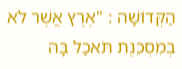הַקְּדוֹשָׁה : "אֶרֶץ אֲשֶׁר לֹא בְמִסְכֵּנֻת תֹּאכַל בָּהּ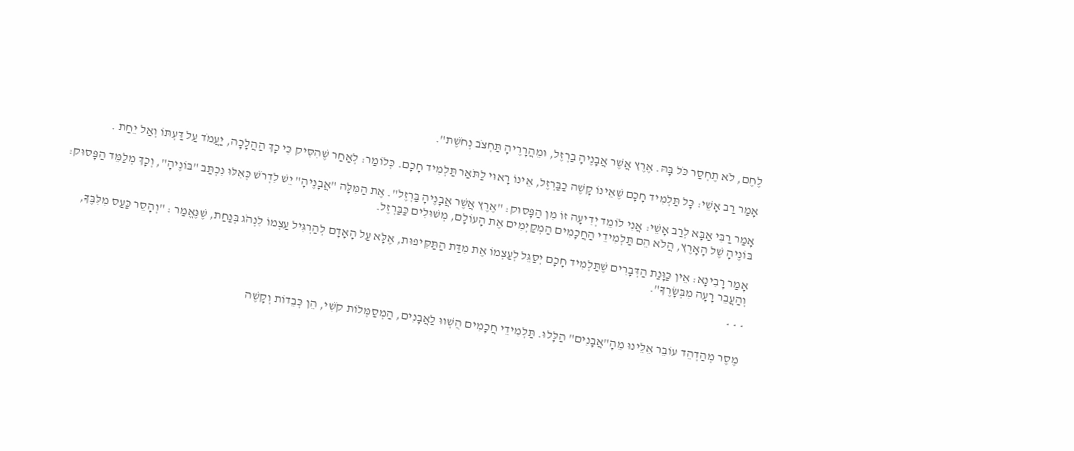לֶחֶם, לֹא תֶחְסַר כֹּל בָּהּ. אֶרֶץ אֲשֶׁר אֲבָנֶיהָ בַרְזֶל, וּמֵהֲרָרֶיהָ תַּחְצֹב נְחֹשֶׁת".

אָמַר רַב אָשֵׁי: כָּל תַּלְמִיד חָכָם שֶׁאֵינוֹ קָשֶׁה כַבַּרְזֶל, אֵינוֹ רָאוּי לַתֹּאַר תַּלְמִיד חָכָם. כְּלוֹמַר: לְאַחַר שֶׁהִסִּיק כִּי כָךְ הַהֲלָכָה, יַעֲמֹד עַל דַּעְתּוֹ וְאַל יֵחַת .

אָמַר רַבִּי אַבָּא לְרַב אָשֵׁי: אֲנִי לוֹמֵד יְדִיעָה זוֹ מִן הַפָּסוּק: "אֶרֶץ אֲשֶׁר אֲבָנֶיהָ בַּרְזֶל". אֶת הַמִּלָּה "אֲבָנֶיהָ" יֵשׁ לִדְרֹשׁ כְּאִלּוּ נִכְתַּב "בּוֹנֶיהָ", וְכָךְ מְלַמֵּד הַפָּסוּק: בּוֹנֶיהָ שֶׁל הָאָרֶץ, הֲלֹא הֵם תַּלְמִידֵי הַחֲכָמִים הַמְקַיְּמִים אֶת הָעוֹלָם, מְשׁוּלִים כַּבַּרְזֶל.

אָמַר רָבִינָא: אֵין כַּוָּנַת הַדְּבָרִים שֶׁתַּלְמִיד חָכָם יְסַגֵּל לְעַצְמוֹ אֶת מִדַּת הַתַּקִּיפוּת, אֶלָּא עַל הָאָדָם לְהַרְגִּיל עַצְמוֹ לִנְהֹג בְּנַחַת, שֶׁנֶּאֱמַר : "וְהָסֵר כַּעַס מִלִּבֶּךָ, וְהַעֲבֵר רָעָה מִבְּשָׂרֶךָ".

* * *

מֶסֶר מְהַדְהֵד עוֹבֵר אֵלֵינוּ מֵהָ"אֲבָנִים" הַלָּלוּ. תַּלְמִידֵי חֲכָמִים הֻשְׁווּ לַאֲבָנִים, הַמְסַמְּלוֹת קֹשִׁי, הֵן כְּבֵדוֹת וְקָשֶׁה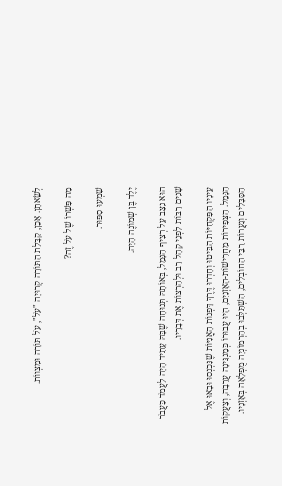לְשֵׂאתָן. אָכֵן, קַבָּלַת הַתּוֹרָה קְרוּיָה "עֹל", עֹל תּוֹרָה וּמִצְווֹת.

מַה פִּשְׁרוֹ שֶׁל עֹל זֶה?

שִׁמְעוּ סִפּוּר.

יֶלֶד בֶּן שְׁמוֹנֶה הָיָה.

הוּא נִצַּב עַל רְצִיף הַנָּמֵל, בְּאוֹתָהּ תְּנוּחָה שֶׁבָּהּ עָתִיד הָיָה לַעֲמֹד כַּעֲבֹר שָׁנִים רַבּוֹת לִפְנֵי קָהָל רַב וּלְהַרְצוֹת אֶת דְּבָרָיו.

עֵינָיו הַפִּקְחִיּוֹת הִבִּיטוּ וְחָדְרוּ דֶּרֶךְ דָּפְנוֹת הָאֳנִיּוֹת שֶׁנִּכְנְסוּ וּבָאוּ אֶל הַנָּמֵל. הַצְּפִירוֹת מַחֲרִישׁוֹת-הָאָזְנַיִם, הָיוּ עֲבוּרוֹ כְּמַנְגִּינָה עֲרֵבָה, וְצַעֲקוֹת הַסַּבָּלִים וְגַעֲרוֹת רַבֵּי הַחוֹבְלִים, הִשְׁתַּלְּבוּ בְהַרְמוֹנְיָה מֻפְלָאָה בְּאָזְנָיו.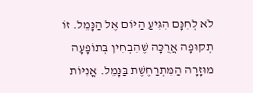לֹא לְחִנָּם הִגִּיעַ הַיּוֹם אֶל הַנָּמֵל. זוֹ תְקוּפָה אֲרֻכָּה שֶׁהִבְחִין בְּתוֹפָעָה מוּזָרָה הַמִּתְרַחֶשֶׁת בַּנָּמֵל. אֳנִיּוֹת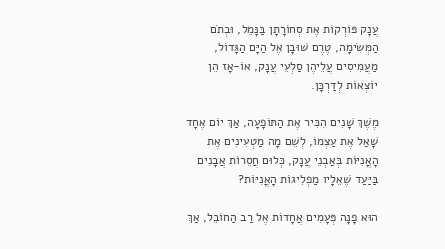עֲנָק פּוֹרְקוֹת אֶת סְחוֹרָתָן בַּנָּמֵל, וּבְתֹם הַמְּשִׂימָה, טֶרֶם שׁוּבָן אֶל הַיָּם הַגָּדוֹל, מַעֲמִיסִים עֲלֵיהֶן סַלְעֵי עֲנָק, אוֹ-אָז הֵן יוֹצְאוֹת לְדַרְכָּן.

מֶשֶׁךְ שָׁנִים הִכִּיר אֶת הַתּוֹפָעָה, אַךְ יוֹם אֶחָד שָׁאַל אֶת עַצְמוֹ, לְשֵׁם מָה מַטְעִינִים אֶת הָאֳנִיּוֹת בְּאַבְנֵי עֲנָק, כְּלוּם חֲסֵרוֹת אֲבָנִים בַּיַּעַד שֶׁאֵלָיו מַפְלִיגוֹת הָאֳנִיּוֹת?

הוּא פָנָה פְּעָמִים אֲחָדוֹת אֶל רַב הַחוֹבֵל, אַךְ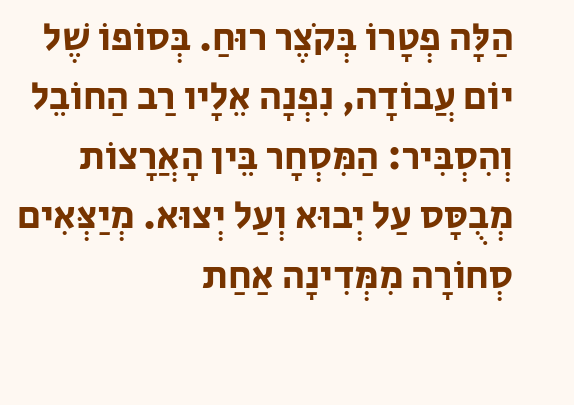הַלָּה פְטָרוֹ בְּקֹצֶר רוּחַ. בְּסוֹפוֹ שֶׁל יוֹם עֲבוֹדָה, נִפְנָה אֵלָיו רַב הַחוֹבֵל וְהִסְבִּיר: הַמִּסְחָר בֵּין הָאֲרָצוֹת מְבֻסָּס עַל יְבוּא וְעַל יְצוּא. מְיַצְּאִים סְחוֹרָה מִמְּדִינָה אַחַת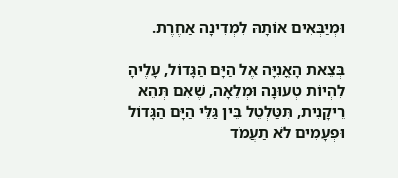וּמְיַבְּאִים אוֹתָהּ לִמְדִינָה אַחֶרֶת.

בְּצֵאת הָאֳנִיָּה אֶל הַיָּם הַגָּדוֹל, עָלֶיהָ לִהְיוֹת טְעוּנָה וּמְלֵאָה, שֶׁאִם תְּהֵא רֵיקָנִית, תִּטַּלְטֵל בֵּין גַּלֵּי הַיָּם הַגָּדוֹל וּפְעָמִים לֹא תַעֲמֹד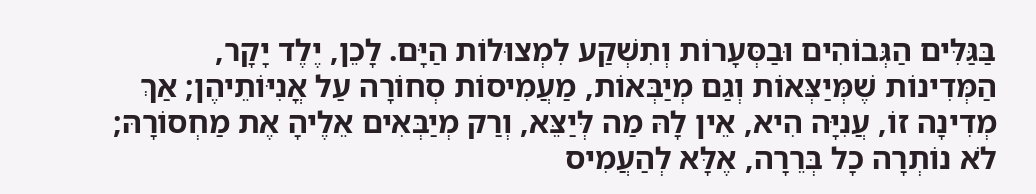בַּגַּלִּים הַגְּבוֹהִים וּבַסְּעָרוֹת וְתִשְׁקַע לִמְצוּלוֹת הַיָּם. לָכֵן, יֶלֶד יָקָר, הַמְּדִינוֹת שֶׁמְּיַצְּאוֹת וְגַם מְיַבְּאוֹת, מַעֲמִיסוֹת סְחוֹרָה עַל אֳנִיּוֹתֵיהֶן; אַךְ מְדִינָה זוֹ, עֲנִיָּה הִיא, אֵין לָהּ מַה לְּיַצֵּא, וְרַק מְיַבְּאִים אֵלֶיהָ אֶת מַחְסוֹרָהּ; לֹא נוֹתְרָה כָל בְּרֵרָה, אֶלָּא לְהַעֲמִיס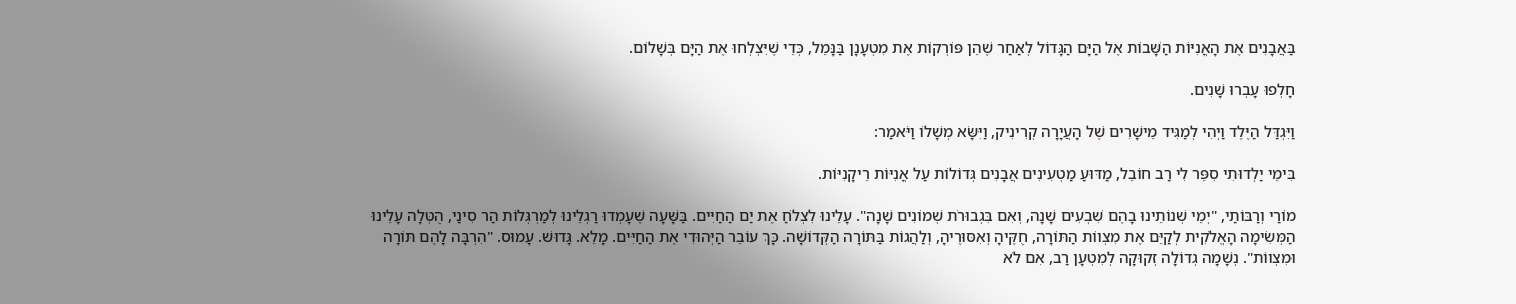בַּאֲבָנִים אֶת הָאֳנִיּוֹת הַשָּׁבוֹת אֶל הַיָּם הַגָּדוֹל לְאַחַר שֶׁהֵן פּוֹרְקוֹת אֶת מִטְעָנָן בַּנָּמֵל, כְּדֵי שֶׁיִּצְלְחוּ אֶת הַיָּם בְּשָׁלוֹם.

חָלְפוּ עָבְרוּ שָׁנִים.

וַיִּגְדַּל הַיֶּלֶד וַיְהִי לְמַגִּיד מֵישָׁרִים שֶׁל הָעֲיָרָה קְרִינִיק, וַיִּשָּׂא מְשָׁלוֹ וַיֹּאמַר:

בִּימֵי יַלְדוּתִי סִפֵּר לִי רַב חוֹבֵל, מַדּוּעַ מַטְעִינִים אֲבָנִים גְּדוֹלוֹת עַל אֳנִיּוֹת רֵיקָנִיּוֹת.

מוֹרַי וְרַבּוֹתַי, "יְמֵי שְׁנוֹתֵינוּ בָהֶם שִׁבְעִים שָׁנָה, וְאִם בִּגְבוּרֹת שְׁמוֹנִים שָׁנָה". עָלֵינוּ לִצְלֹחַ אֶת יַם הַחַיִּים. בַּשָּׁעָה שֶׁעָמְדוּ רַגְלֵינוּ לְמַרְגְּלוֹת הַר סִינַי, הֻטְּלָה עָלֵינוּ הַמְּשִׂימָה הָאֱלֹקִית לְקַיֵּם אֶת מִצְווֹת הַתּוֹרָה, חֻקֶּיהָ וְאִסּוּרֶיהָ, וְלַהֲגוֹת בַּתּוֹרָה הַקְּדוֹשָׁה. כָּךְ עוֹבֵר הַיְּהוּדִי אֶת הַחַיִּים. מָלֵא. גָּדוּשׁ. עָמוּס. "הִרְבָּה לָהֶם תּוֹרָה וּמִצְווֹת". נְשָׁמָה גְדוֹלָה זְקוּקָה לְמִטְעָן רַב, אִם לֹא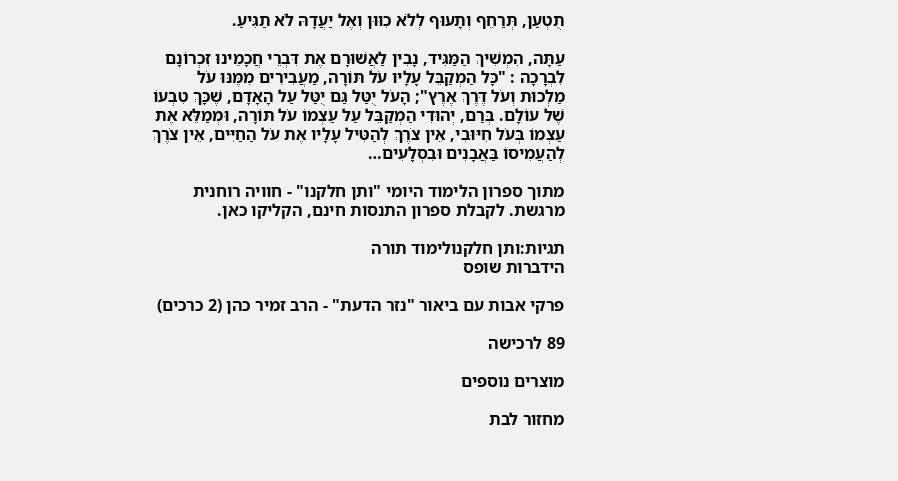תֻטְעַן, תְּרַחֵף וְתָעוּף לְלֹא כִוּוּן וְאֶל יַעֲדָהּ לֹא תַגִּיעַ.

עַתָּה, הִמְשִׁיךְ הַמַּגִּיד, נָבִין לַאֲשׁוּרָם אֶת דִּבְרֵי חֲכָמֵינוּ זִכְרוֹנָם לִבְרָכָה : "כָּל הַמְקַבֵּל עָלָיו עֹל תּוֹרָה, מַעֲבִירִים מִמֶּנּוּ עֹל מַלְכוּת וְעֹל דֶּרֶךְ אֶרֶץ"; הָעֹל יֻטַּל גַּם יֻטַּל עַל הָאָדָם, שֶׁכָּךְ טִבְעוֹ שֶׁל עוֹלָם. בְּרַם, יְהוּדִי הַמְקַבֵּל עַל עַצְמוֹ עֹל תּוֹרָה, וּמְמַלֵּא אֶת עַצְמוֹ בְּעֹל חִיּוּבִי, אֵין צֹרֶךְ לְהַטִּיל עָלָיו אֶת עֹל הַחַיִּים, אֵין צֹרֶךְ לְהַעֲמִיסוֹ בַּאֲבָנִים וּבִסְלָעִים…

מתוך ספרון הלימוד היומי "ותן חלקנו" - חוויה רוחנית מרגשת. לקבלת ספרון התנסות חינם, הקליקו כאן.

תגיות:ותן חלקנולימוד תורה
הידברות שופס

פרקי אבות עם ביאור "נזר הדעת" - הרב זמיר כהן (2 כרכים)

89 לרכישה

מוצרים נוספים

מחזור לבת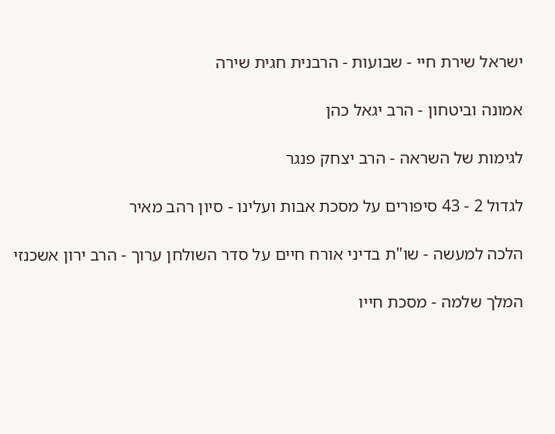ישראל שירת חיי - שבועות - הרבנית חגית שירה

אמונה וביטחון - הרב יגאל כהן

לגימות של השראה - הרב יצחק פנגר

לגדול 2 - 43 סיפורים על מסכת אבות ועלינו - סיון רהב מאיר

הלכה למעשה - שו"ת בדיני אורח חיים על סדר השולחן ערוך - הרב ירון אשכנזי

המלך שלמה - מסכת חייו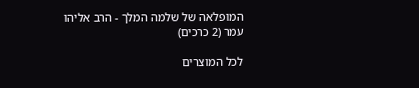המופלאה של שלמה המלך - הרב אליהו עמר (2 כרכים)

לכל המוצרים